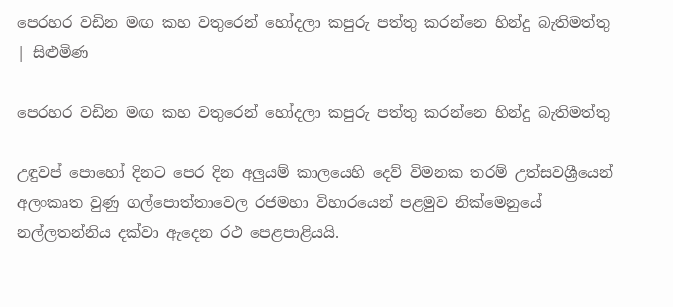පෙරහර වඩින මඟ කහ වතුරෙන් හෝදලා කපුරු පත්තු කරන්නෙ හින්දු බැතිමත්තු | සිළුමිණ

පෙරහර වඩින මඟ කහ වතුරෙන් හෝදලා කපුරු පත්තු කරන්නෙ හින්දු බැතිමත්තු

උඳුවප් පොහෝ දිනට පෙර දින අලුයම් කාලයෙහි දෙව් විමනක තරම් උත්සවශ්‍රීයෙන් අලංකෘත වුණු ගල්පොත්තාවෙල රජමහා විහාරයෙන් පළමුව නික්මෙනුයේ නල්ලතන්නිය දක්වා ඇදෙන රථ පෙළපාළියයි.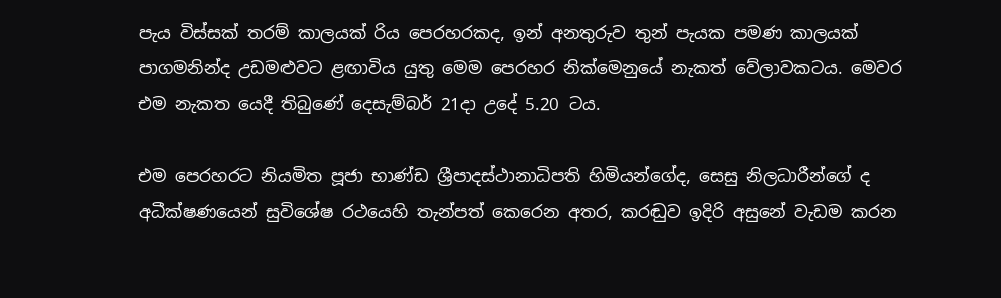පැය විස්සක් තරම් කාලයක් රිය පෙරහරකද, ඉන් අනතුරුව තුන් පැයක පමණ කාලයක් පාගමනින්ද උඩමළුවට ළඟාවිය යුතු මෙම පෙරහර නික්මෙනුයේ නැකත් වේලාවකටය. මෙවර එම නැකත යෙදී තිබුණේ දෙසැම්බර් 21දා උදේ 5.20 ටය.

එම පෙරහරට නියමිත පූජා භාණ්ඩ ශ්‍රීපාදස්ථානාධිපති හිමියන්ගේද, සෙසු නිලධාරීන්ගේ ද අධීක්ෂණයෙන් සුවිශේෂ රථයෙහි තැන්පත් කෙරෙන අතර, කරඬුව ඉදිරි අසුනේ වැඩම කරන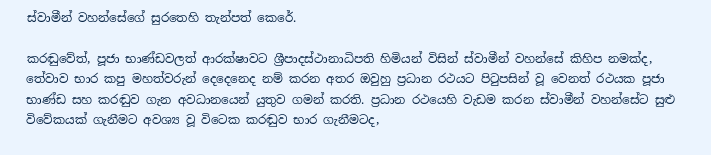ස්වාමීන් වහන්සේගේ සුරතෙහි තැන්පත් කෙරේ.

කරඬුවේත්, පූජා භාණ්ඩවලත් ආරක්ෂාවට ශ්‍රීපාදස්ථානාධිපති හිමියන් විසින් ස්වාමීන් වහන්සේ කිහිප නමක්ද, තේවාව භාර කපු මහත්වරුන් දෙදෙනෙද නම් කරන අතර ඔවුහු ප්‍රධාන රථයට පිටුපසින් වූ වෙනත් රථයක පූජා භාණ්ඩ සහ කරඬුව ගැන අවධානයෙන් යුතුව ගමන් කරති. ප්‍රධාන රථයෙහි වැඩම කරන ස්වාමීන් වහන්සේට සුළු විවේකයක් ගැනීමට අවශ්‍ය වූ විටෙක කරඬුව භාර ගැනීමටද,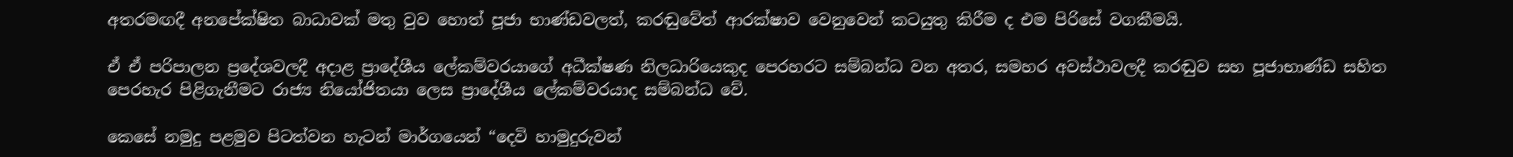අතරමඟදී අනපේක්ෂිත බාධාවක් මතු වුව හොත් පූජා භාණ්ඩවලත්, කරඬුවේත් ආරක්ෂාව වෙනුවෙන් කටයුතු කිරීම ද එම පිරිසේ වගකීමයි.

ඒ ඒ පරිපාලන ප්‍රදේශවලදී අදාළ ප්‍රාදේශීය ලේකම්වරයාගේ අධීක්ෂණ නිලධාරියෙකුද පෙරහරට සම්බන්ධ වන අතර, සමහර අවස්ථාවලදී කරඬුව සහ පූජාභාණ්ඩ සහිත පෙරහැර පිළිගැනීමට රාජ්‍ය නියෝජිතයා ලෙස ප්‍රාදේශීය ලේකම්වරයාද සම්බන්ධ වේ.

කෙසේ නමුදු පළමුව පිටත්වන හැටන් මාර්ගයෙන් “දෙවි හාමුදුරුවන්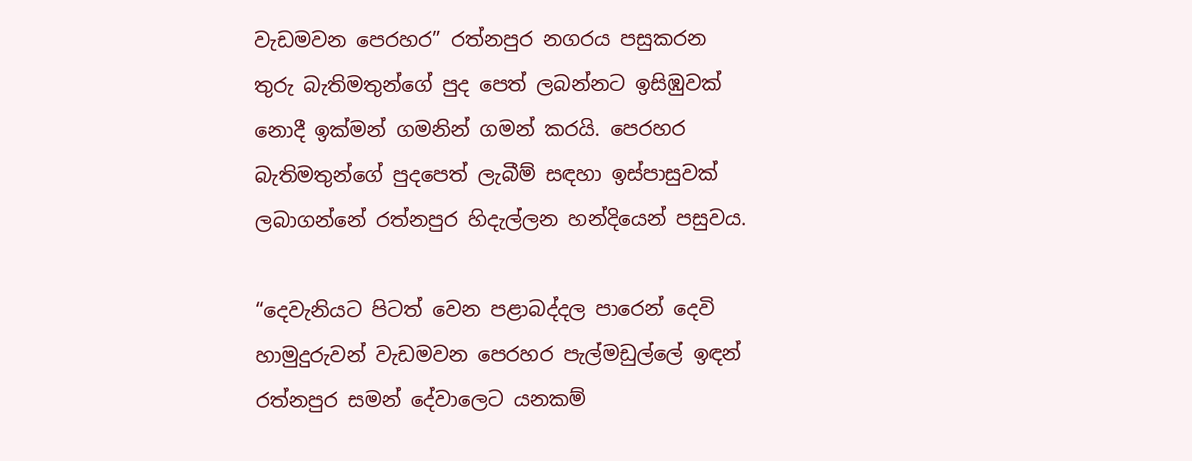වැඩමවන පෙරහර” රත්නපුර නගරය පසුකරන තුරු බැතිමතුන්ගේ පුද පෙත් ලබන්නට ඉසිඹුවක් නොදී ඉක්මන් ගමනින් ගමන් කරයි. පෙරහර බැතිමතුන්ගේ පුදපෙත් ලැබීම් සඳහා ඉස්පාසුවක් ලබාගන්නේ රත්නපුර හිදැල්ලන හන්දියෙන් පසුවය.

“දෙවැනියට පිටත් වෙන පළාබද්දල පාරෙන් දෙවි හාමුදුරුවන් වැඩමවන පෙරහර පැල්මඩුල්ලේ ඉඳන් රත්නපුර සමන් දේවාලෙට යනකම්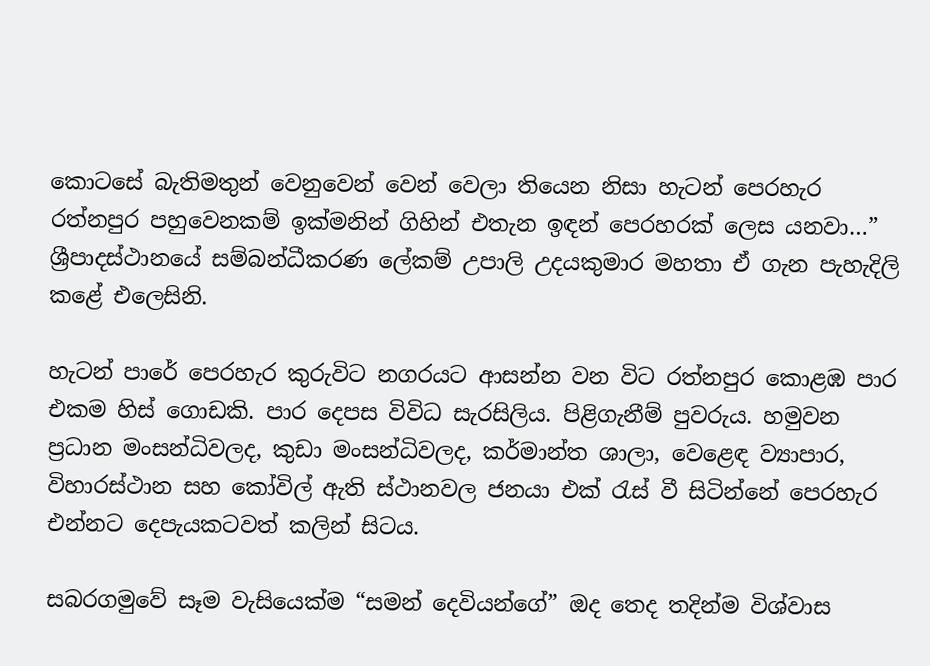කොටසේ බැතිමතුන් වෙනුවෙන් වෙන් වෙලා තියෙන නිසා හැටන් පෙරහැර රත්නපුර පහුවෙනකම් ඉක්මනින් ගිහින් එතැන ඉඳන් පෙරහරක් ලෙස යනවා…” ශ්‍රීපාදස්ථානයේ සම්බන්ධීකරණ ලේකම් උපාලි උදයකුමාර මහතා ඒ ගැන පැහැදිලි කළේ එලෙසිනි.

හැටන් පාරේ පෙරහැර කුරුවිට නගරයට ආසන්න වන විට රත්නපුර කොළඹ පාර එකම හිස් ගොඩකි. පාර දෙපස විවිධ සැරසිලිය. පිළිගැනීම් පුවරුය. හමුවන ප්‍රධාන මංසන්ධිවලද, කුඩා මංසන්ධිවලද, කර්මාන්ත ශාලා, වෙ‍ළෙඳ ව්‍යාපාර, විහාරස්ථාන සහ කෝවිල් ඇති ස්ථානවල ජනයා එක් රැස් වී සිටින්නේ පෙරහැර එන්නට දෙපැයකටවත් කලින් සිටය.

සබරගමුවේ සෑම වැසියෙක්ම “සමන් දෙවියන්ගේ” ඔද තෙද තදින්ම විශ්වාස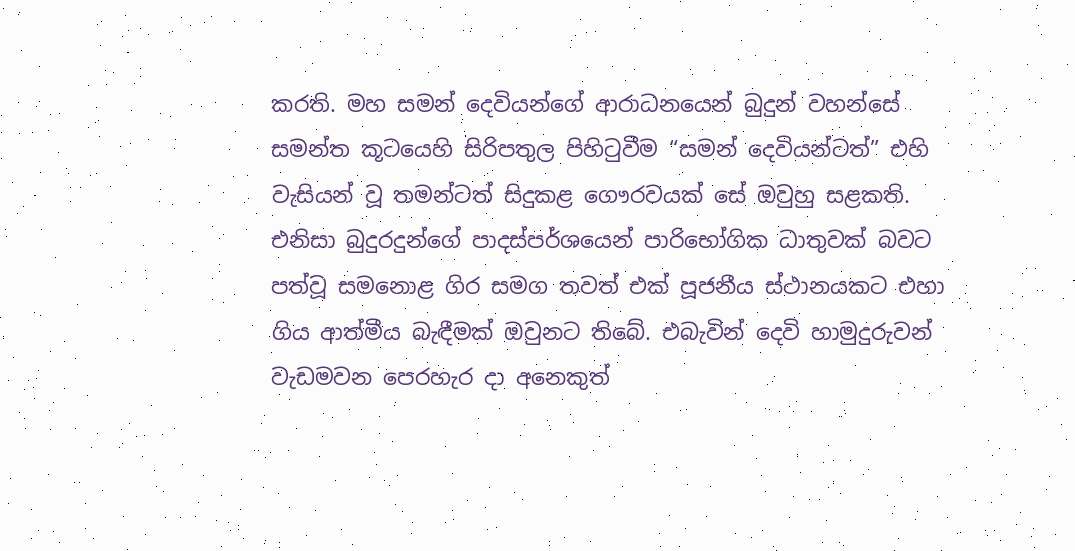කරති. මහ සමන් දෙවියන්ගේ ආරාධනයෙන් බුදුන් වහන්සේ සමන්ත කූටයෙහි සිරිපතුල පිහිටුවීම “සමන් දෙවියන්ටත්” එහි වැසියන් වූ තමන්ටත් සිදුකළ ගෞරවයක් සේ ඔවුහු සළකති. එනිසා බුදුරදුන්ගේ පාදස්පර්ශයෙන් පාරිභෝගික ධාතුවක් බවට පත්වූ සමනොළ ගිර සමග තවත් එක් පූජනීය ස්ථානයකට එහා ගිය ආත්මීය බැඳීමක් ඔවුනට තිබේ. එබැවින් දෙවි හාමුදුරුවන් වැඩමවන පෙරහැර දා අනෙකුත්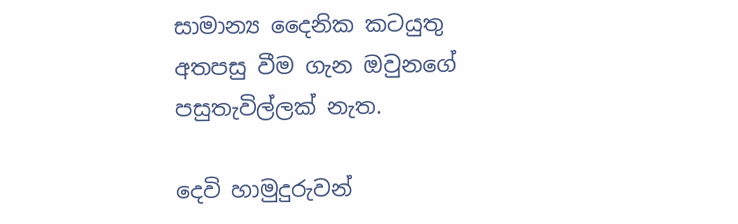සාමාන්‍ය දෛනික කටයුතු අතපසු වීම ගැන ඔවුනගේ පසුතැවිල්ලක් නැත.

දෙවි හාමුදුරුවන්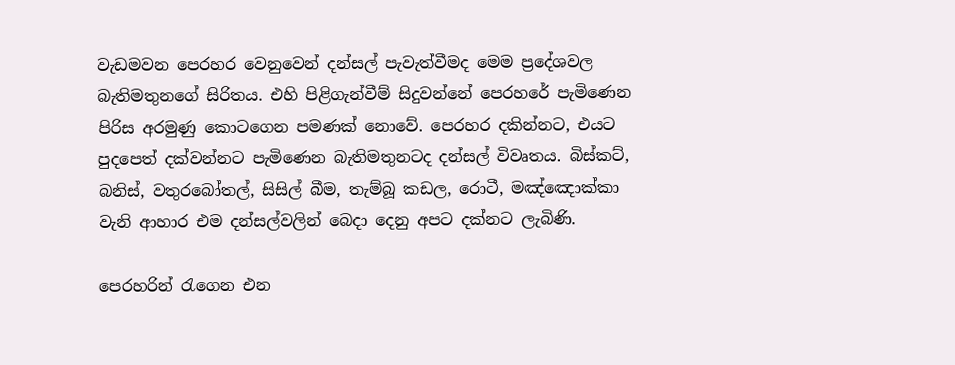වැඩමවන පෙරහර වෙනුවෙන් දන්සල් පැවැත්වීමද මෙම ප්‍රදේශවල බැතිමතුනගේ සිරිතය. එහි පිළිගැන්වීම් සිදුවන්නේ පෙරහරේ පැමිණෙන පිරිස අරමුණු කොටගෙන පමණක් නොවේ. පෙරහර දකින්නට, එයට පුදපෙත් දක්වන්නට පැමිණෙන බැතිමතුනටද දන්සල් විවෘතය. බිස්කට්, බනිස්, වතුරබෝතල්, සිසිල් බීම, තැම්බූ කඩල, රොටී, මඤ්ඤොක්කා වැනි ආහාර එම දන්සල්වලින් බෙදා දෙනු අපට දක්නට ලැබිණි.

පෙරහරින් රැගෙන එන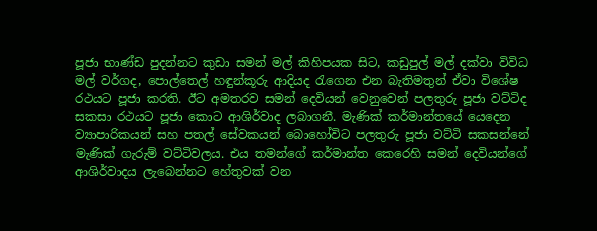පූජා භාණ්ඩ පුදන්නට කුඩා සමන් මල් කිහිපයක සිට, කඩුපුල් මල් දක්වා විවිධ මල් වර්ගද, පොල්තෙල් හඳුන්කූරු ආදියද රැගෙන එන බැතිමතුන් ඒවා විශේෂ රථයට පූජා කරති. ඊට අමතරව සමන් දෙවියන් වෙනුවෙන් පලතුරු පූජා වට්ටිද සකසා රථයට පූජා කොට ආශිර්වාද ලබාගනී. මැණික් කර්මාන්තයේ යෙදෙන ව්‍යාපාරිකයන් සහ පතල් සේවකයන් බොහෝවිට පලතුරු පූජා වට්ටි සකසන්නේ මැණික් ගැරුම් වට්ටිවලය. එය තමන්ගේ කර්මාන්ත කෙරෙහි සමන් දෙවියන්ගේ ආශිර්වාදය ලැබෙන්නට හේතුවක් වන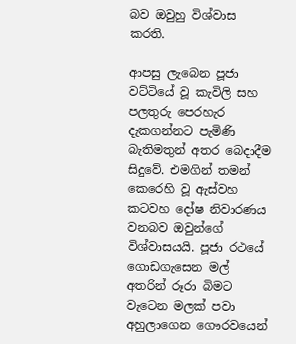බව ඔවුහු විශ්වාස කරති.

ආපසු ලැබෙන පූජා වට්ටියේ වූ කැවිලි සහ පලතුරු පෙරහැර දැකගන්නට පැමිණි බැතිමතුන් අතර බෙදාදීම සිදුවේ. එමගින් තමන් කෙරෙහි වූ ඇස්වහ කටවහ දෝෂ නිවාරණය වනබව ඔවුන්ගේ විශ්වාසයයි. පූජා රථයේ ගොඩගැසෙන මල් අතරින් රූරා බිමට වැටෙන මලක් පවා අහුලාගෙන ගෞරවයෙන්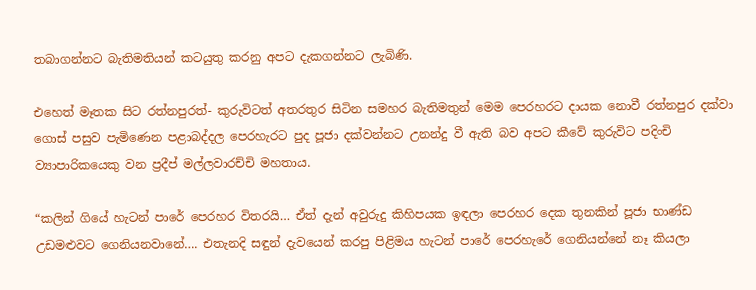තබාගන්නට බැතිමතියන් කටයුතු කරනු අපට දැකගන්නට ලැබිණි.

එහෙත් මෑතක සිට රත්නපුරත්- කුරුවිටත් අතරතුර සිටින සමහර බැතිමතුන් මෙම පෙරහරට දායක නොවී රත්නපුර දක්වා ගොස් පසුව පැමිණෙන පළාබද්දල පෙරහැරට පුද පූජා දක්වන්නට උනන්දු වී ඇති බව අපට කීවේ කුරුවිට පදිංචි ව්‍යාපාරිකයෙකු වන ප්‍රදීප් මල්ලවාරච්චි මහතාය.

“කලින් ගියේ හැටන් පාරේ පෙරහර විතරයි… ඒත් දැන් අවුරුදු කිහිපයක ඉඳලා පෙරහර දෙක තුනකින් පූජා භාණ්ඩ උඩමළුවට ගෙනියනවානේ…. එතැනදි සඳුන් දැවයෙන් කරපු පිළිමය හැටන් පාරේ පෙරහැරේ ගෙනියන්නේ නෑ කියලා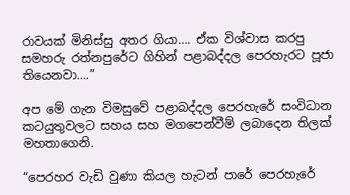රාවයක් මිනිස්සු අතර ගියා…. ඒක විශ්වාස කරපු සමහරු රත්නපුරේට ගිහින් පළාබද්දල පෙරහැරට පූජා තියෙනවා….”

අප මේ ගැන විමසුවේ පළාබද්දල පෙරහැරේ සංවිධාන කටයුතුවලට සහය සහ මගපෙන්වීම් ලබාදෙන තිලක් මහතාගෙනි.

“පෙරහර වැඩි වුණා කියල හැටන් පාරේ පෙරහැරේ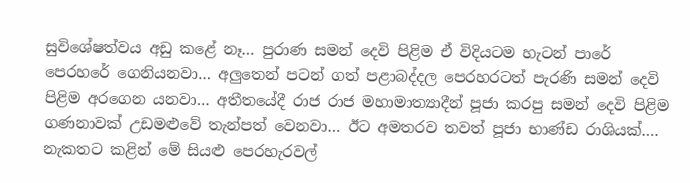සුවිශේෂත්වය අඩු කළේ නෑ… පුරාණ සමන් දෙවි පිළිම ඒ විදියටම හැටන් පාරේ පෙරහරේ ගෙනියනවා… අලුතෙන් පටන් ගත් පළාබද්දල පෙරහරටත් පැරණි සමන් දෙවි පිළිම අරගෙන යනවා… අතීතයේදී රාජ රාජ මහාමාත්‍යාදීන් පූජා කරපු සමන් දෙවි පිළිම ගණනාවක් උඩමළුවේ තැන්පත් වෙනවා… ඊට අමතරව තවත් පූජා භාණ්ඩ රාශියක්…. නැකතට කළින් මේ සියළු පෙරහැරවල්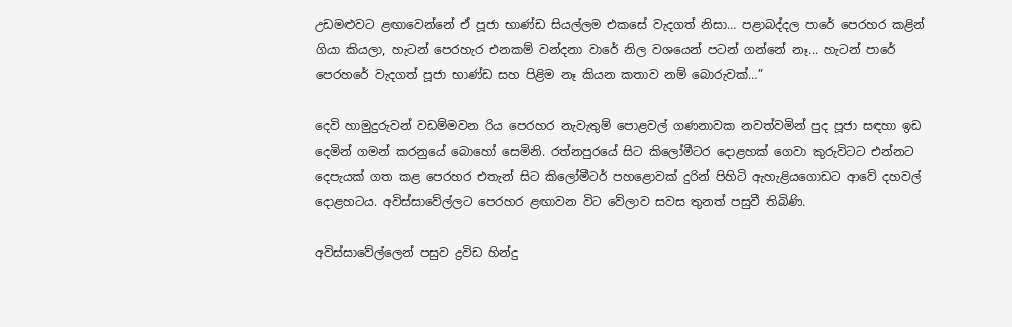උඩමළුවට ළඟාවෙන්නේ ඒ පූජා භාණ්ඩ සියල්ලම එකසේ වැදගත් නිසා… පළාබද්දල පාරේ පෙරහර කළින් ගියා කියලා, හැටන් පෙරහැර එනකම් වන්දනා වාරේ නිල වශයෙන් පටන් ගන්නේ නෑ... හැටන් පාරේ පෙරහරේ වැදගත් පූජා භාණ්ඩ සහ පිළිම නෑ කියන කතාව නම් බොරුවක්…”

දෙවි හාමුදුරුවන් වඩම්මවන රිය පෙරහර නැවැතුම් පොළවල් ගණනාවක නවත්වමින් පුද පූජා සඳහා ඉඩ දෙමින් ගමන් කරනුයේ බොහෝ සෙමිනි. රත්නපුරයේ සිට කිලෝමීටර දොළහක් ගෙවා කුරුවිටට එන්නට දෙපැයක් ගත කළ පෙරහර එතැන් සිට කිලෝමීටර් පහළොවක් දුරින් පිහිටි ඇහැළියගොඩට ආවේ දහවල් දොළහටය. අවිස්සාවේල්ලට පෙරහර ළඟාවන විට වේලාව සවස තුනත් පසුවී තිබිණි.

අවිස්සාවේල්ලෙන් පසුව ද්‍රවිඩ හින්දු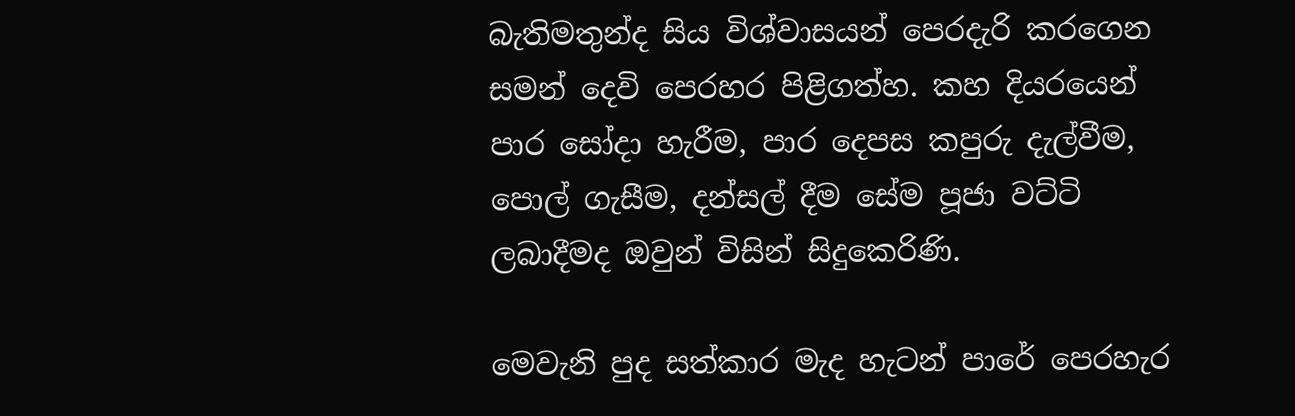බැතිමතුන්ද සිය විශ්වාසයන් පෙරදැරි කරගෙන සමන් දෙවි පෙරහර පිළිගත්හ. කහ දියරයෙන් පාර සෝදා හැරීම, පාර දෙපස කපුරු දැල්වීම, පොල් ගැසීම, දන්සල් දීම සේම පූජා වට්ටි ලබාදීමද ඔවුන් විසින් සිදුකෙරිණි.

මෙවැනි පුද සත්කාර මැද හැටන් පාරේ පෙරහැර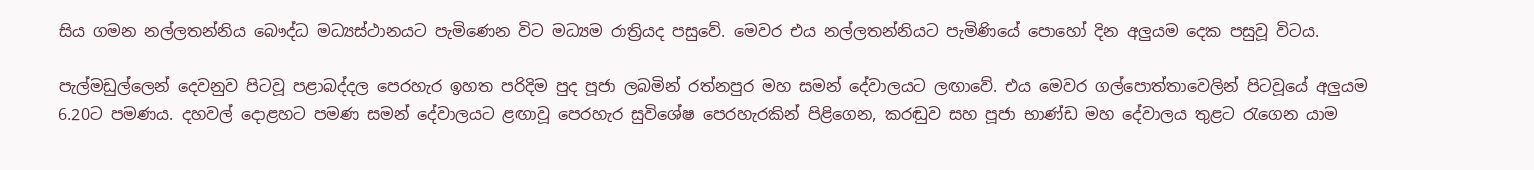සිය ගමන නල්ලතන්නිය බෞද්ධ මධ්‍යස්ථානයට පැමිණෙන විට මධ්‍යම රාත්‍රියද පසුවේ. මෙවර එය නල්ලතන්නියට පැමිණියේ පොහෝ දින අලුයම දෙක පසුවූ විටය.

පැල්මඩුල්ලෙන් දෙවනුව පිටවූ පළාබද්දල පෙරහැර ඉහත පරිදිම පුද පූජා ලබමින් රත්නපුර මහ සමන් දේවාලයට ලඟාවේ. එය මෙවර ගල්පොත්තාවෙලින් පිටවූයේ අලුයම 6.20ට පමණය. දහවල් දොළහට පමණ සමන් දේවාලයට ළඟාවූ පෙරහැර සුවිශේෂ පෙරහැරකින් පිළිගෙන, කරඬුව සහ පූජා භාණ්ඩ මහ දේවාලය තුළට රැගෙන යාම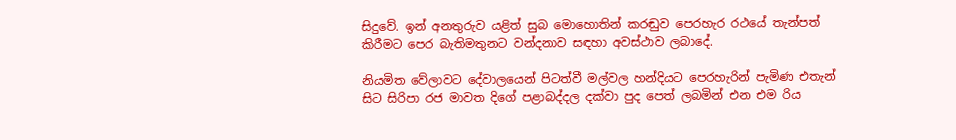සිදුවේ. ඉන් අනතුරුව යළිත් සුබ මොහොතින් කරඬුව පෙරහැර රථයේ තැන්පත් කිරීමට පෙර බැතිමතුනට වන්දනාව සඳහා අවස්ථාව ලබාදේ.

නියමිත වේලාවට දේවාලයෙන් පිටත්වී මල්වල හන්දියට පෙරහැරින් පැමිණ එතැන් සිට සිරිපා රජ මාවත දිගේ පළාබද්දල දක්වා පුද පෙත් ලබමින් එන එම රිය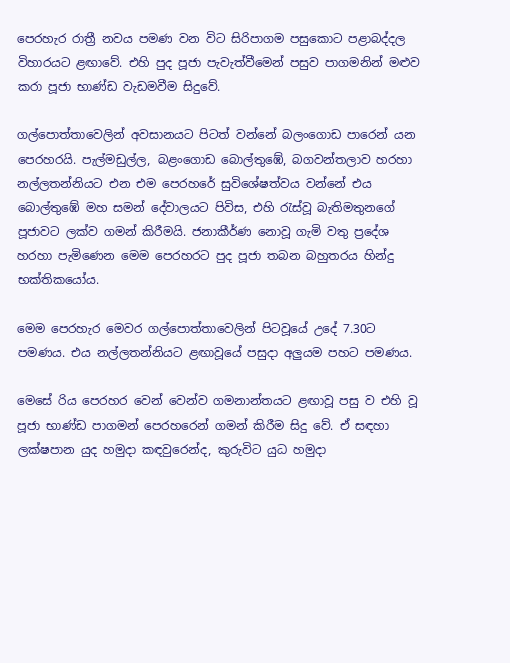පෙරහැර රාත්‍රී නවය පමණ වන විට සිරිපාගම පසුකොට පළාබද්දල විහාරයට ළඟාවේ. එහි පුද පූජා පැවැත්වීමෙන් පසුව පාගමනින් මළුව කරා පූජා භාණ්ඩ වැඩමවීම සිදුවේ.

ගල්පොත්තාවෙලින් අවසානයට පිටත් වන්නේ බලංගොඩ පාරෙන් යන පෙරහරයි. පැල්මඩුල්ල, බළංගොඩ බොල්තුඹේ, බගවන්තලාව හරහා නල්ලතන්නියට එන එම පෙරහරේ සුවිශේෂත්වය වන්නේ එය බොල්තුඹේ මහ සමන් දේවාලයට පිවිස, එහි රැස්වූ බැතිමතුනගේ පූජාවට ලක්ව ගමන් කිරීමයි. ජනාකීර්ණ නොවූ ගැමි වතු ප්‍රදේශ හරහා පැමිණෙන මෙම පෙරහරට පුද පූජා තබන බහුතරය හින්දු භක්තිකයෝය.

මෙම පෙරහැර මෙවර ගල්පොත්තාවෙලින් පිටවූයේ උදේ 7.30ට පමණය. එය නල්ලතන්නියට ළඟාවූයේ පසුදා අලුයම පහට පමණය.

මෙසේ රිය පෙරහර වෙන් වෙන්ව ගමනාන්තයට ළඟාවූ පසු ව එහි වූ පූජා භාණ්ඩ පාගමන් පෙරහරෙන් ගමන් කිරීම සිදු වේ. ඒ සඳහා ලක්ෂපාන යුද හමුදා කඳවුරෙන්ද, කුරුවිට යුධ හමුදා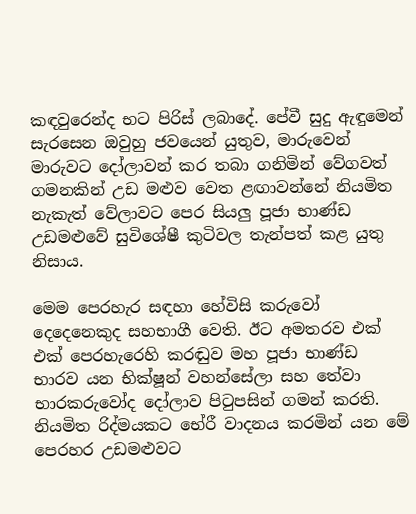කඳවුරෙන්ද භට පිරිස් ලබාදේ. පේවී සුදු ඇඳුමෙන් සැරසෙන ඔවුහු ජවයෙන් යුතුව, මාරුවෙන් මාරුවට දෝලාවන් කර තබා ගනිමින් වේගවත් ගමනකින් උඩ මළුව වෙත ළඟාවන්නේ නියමිත නැකැත් වේලාවට පෙර සියලු පූජා භාණ්ඩ උඩමළුවේ සුවිශේෂී කුටිවල තැන්පත් කළ යුතු නිසාය.

මෙම පෙරහැර සඳහා හේවිසි කරුවෝ දෙදෙනෙකුද සහභාගී වෙති. ඊට අමතරව එක් එක් පෙරහැරෙහි කරඬුව මහ පූජා භාණ්ඩ භාරව යන භික්ෂූන් වහන්සේලා සහ තේවා භාරකරුවෝද දෝලාව පිටුපසින් ගමන් කරති. නියමිත රිද්මයකට භේරී වාදනය කරමින් යන මේ පෙරහර උඩමළුවට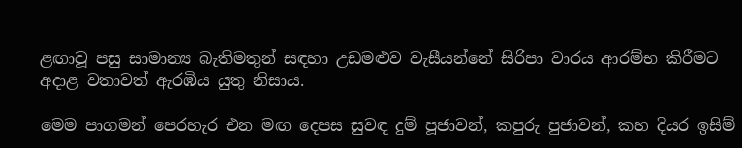ළඟාවූ පසු සාමාන්‍ය බැතිමතුන් සඳහා උඩමළුව වැසීයන්නේ සිරිපා වාරය ආරම්භ කිරීමට අදාළ වතාවත් ඇරඹිය යුතු නිසාය.

මෙම පාගමන් පෙරහැර එන මඟ දෙපස සුවඳ දුම් පූජාවන්, කපුරු පුජාවන්, කහ දියර ඉසිම්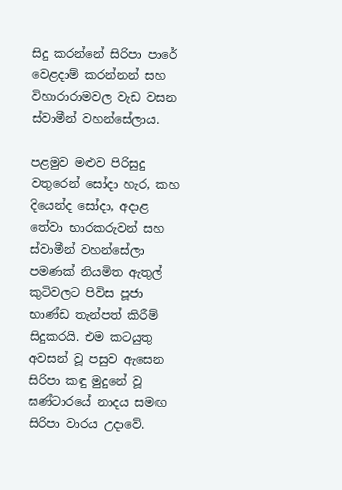සිදු කරන්නේ සිරිපා පාරේ වෙළදාම් කරන්නන් සහ විහාරාරාමවල වැඩ වසන ස්වාමීන් වහන්සේලාය.

පළමුව මළුව පිරිසුදු වතුරෙන් සෝදා හැර, කහ දියෙන්ද සෝදා, අදාළ තේවා භාරකරුවන් සහ ස්වාමීන් වහන්සේලා පමණක් නියමිත ඇතුල් කුටිවලට පිවිස පූජා භාණ්ඩ තැන්පත් කිරීම් සිදුකරයි. එම කටයුතු අවසන් වූ පසුව ඇසෙන සිරිපා කඳු මුදුනේ වූ ඝණ්ටාරයේ නාදය සමඟ සිරිපා වාරය උදාවේ.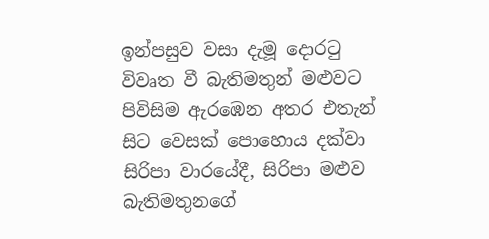ඉන්පසුව වසා දැමූ දොරටු විවෘත වී බැතිමතුන් මළුවට පිවිසිම ඇරඹෙන අතර එතැන් සිට වෙසක් පොහොය දක්වා සිරිපා වාරයේදී, සිරිපා මළුව බැතිමතුනගේ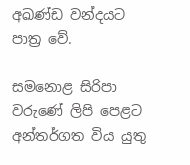අඛණ්ඩ වන්දයට පාත්‍ර වේ.

සමනොළ සිරිපා වරුණේ ලිපි පෙළට අන්තර්ගත විය යුතු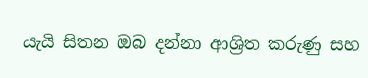යැයි සිතන ඔබ දන්නා ආශ්‍රිත කරුණු සහ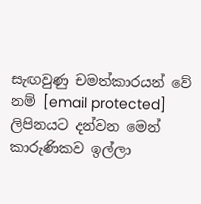සැඟවුණු චමත්කාරයන් වේ නම් [email protected] ලිපිනයට දන්වන මෙන් කාරුණිකව ඉල්ලා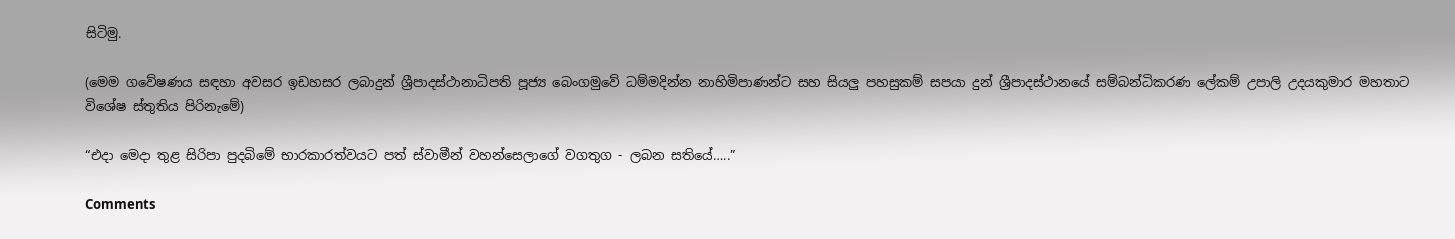සිටිමු.

(මෙම ගවේෂණය සඳහා අවසර ඉඩහසර ලබාදුන් ශ්‍රීපාදස්ථානාධිපති පූජ්‍ය බෙංගමුවේ ධම්මදින්න නාහිමිපාණන්ට සහ සියලු පහසුකම් සපයා දුන් ශ්‍රීපාදස්ථානයේ සම්බන්ධිකරණ ලේකම් උපාලි උදයකුමාර මහතාට විශේෂ ස්තුතිය පිරිනැමේ)

“එදා මෙදා තුළ සිරිපා පුදබිමේ භාරකාරත්වයට පත් ස්වාමීන් වහන්සෙලාගේ වගතුග - ලබන සතියේ…..”

Comments